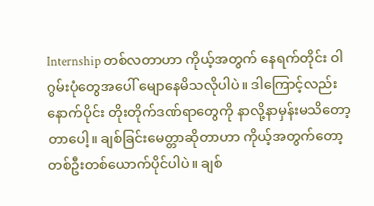Internship တစ်လတာဟာ ကိုယ့်အတွက် နေရက်တိုင်း ဝါဂွမ်းပုံတွေအပေါ် မျောနေမိသလိုပါပဲ။ ဒါကြောင့်လည်း နောက်ပိုင်း တိုးတိုက်ဒဏ်ရာတွေကို နာလို့နာမှန်းမသိတော့တာပေါ့။ ချစ်ခြင်းမေတ္တာဆိုတာဟာ ကိုယ့်အတွက်တော့ တစ်ဦးတစ်ယောက်ပိုင်ပါပဲ။ ချစ်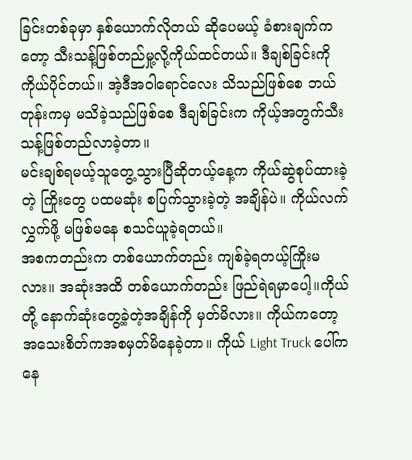ခြင်းတစ်ခုမှာ နှစ်ယောက်လိုတယ် ဆိုပေမယ့် ခံစားချက်ကတော့ သီးသန့်ဖြစ်တည်မှု့လို့ကိုယ်ထင်တယ်။ ဒီချစ်ခြင်းကို ကိုယ်ပိုင်တယ်။ အဲ့ဒီအဝါရောင်လေး သိသည်ဖြစ်စေ ဘယ်တုန်းကမှ မသိခဲ့သည်ဖြစ်စေ ဒီချစ်ခြင်းက ကိုယ့်အတွက်သီးသန့်ဖြစ်တည်လာခဲ့တာ။
မင်းချစ်ရမယ့်သူတွေ့သွားပြီဆိုတယ့်နေ့က ကိုယ်ဆွဲစုပ်ထားခဲ့တဲ့ ကြိုးတွေ ပထမဆုံး စပြက်သွားခဲ့တဲ့ အချိန်ပဲ။ ကိုယ်လက်လွှက်ဖို့ မဖြစ်မနေ စသင်ယူခဲ့ရတယ်။
အစကတည်းက တစ်ယောက်တည်း ကျစ်ခဲ့ရတယ့်ကြိုးမလား။ အဆုံးအထိ တစ်ယောက်တည်း ဖြည်ရဲရမှာပေါ့။ကိုယ်တို့ နောက်ဆုံးတွေ့ခဲ့တဲ့အချိန်ကို မှတ်မိလား။ ကိုယ်ကတော့ အသေးစိတ်ကအစမှတ်မိနေခဲ့တာ။ ကိုယ် Light Truck ပေါ်ကနေ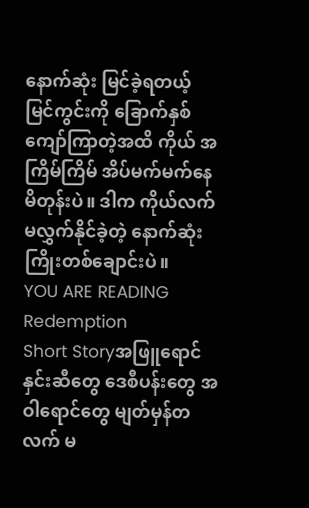နောက်ဆုံး မြင်ခဲ့ရတယ့် မြင်ကွင်းကို ခြောက်နှစ်ကျော်ကြာတဲ့အထိ ကိုယ် အကြိမ်ကြိမ် အိပ်မက်မက်နေမိတုန်းပဲ။ ဒါက ကိုယ်လက်မလွှက်နိုင်ခဲ့တဲ့ နောက်ဆုံးကြိုးတစ်ချောင်းပဲ။
YOU ARE READING
Redemption
Short Storyအဖြူရောင်နှင်းဆီတွေ ဒေစီပန်းတွေ အဝါရောင်တွေ မျတ်မှန်တလက် မ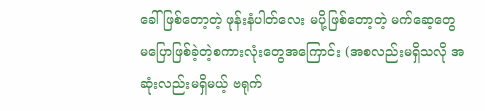ခေါ်ဖြစ်တော့တဲ့ ဖုန်းနံပါတ်လေး မပို့ဖြစ်တော့တဲ့ မက်ဆေ့တွေ မပြောဖြစ်ခဲ့တဲ့စကားလုံးတွေအကြောင်း (အစလည်းမရှိသလို အဆုံးလည်းမရှိမယ့် ဗရုက်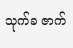သုက်ခ ဇာက်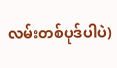လမ်းတစ်ပုဒ်ပါပဲ)